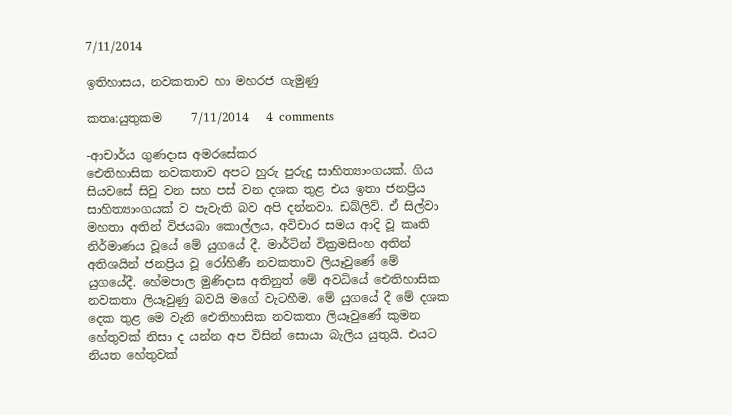7/11/2014

ඉතිහාසය, නවකතාව හා මහරජ ගැමුණු

කතෘ:යුතුකම     7/11/2014   4 comments

-ආචාර්ය ගුණදාස අමරසේකර
ඓතිහාසික නවකතාව අපට හුරු පුරුදු සාහිත්‍යාංගයක්‌. ගිය සියවසේ සිවු වන සහ පස්‌ වන දශක තුළ එය ඉතා ජනප්‍රිය සාහිත්‍යාංගයක්‌ ව පැවැති බව අපි දන්නවා. ඩබ්ලිව්. ඒ සිල්වා මහතා අතින් විජයබා කොල්ලය, අවිචාර සමය ආදි වූ කෘති නිර්මාණය වූයේ මේ යුගයේ දී. මාර්ටින් වික්‍රමසිංහ අතින් අතිශයින් ජනප්‍රිය වූ රෝහිණී නවකතාව ලියෑවුණේ මේ යුගයේදී. හේමපාල මුණිදාස අතිනුත් මේ අවධියේ ඓතිහාසික නවකතා ලියෑවුණු බවයි මගේ වැටහීම. මේ යුගයේ දී මේ දශක දෙක තුළ මෙ වැනි ඓතිහාසික නවකතා ලියෑවුණේ කුමන හේතුවක්‌ නිසා ද යන්න අප විසින් සොයා බැලිය යුතුයි. එයට නියත හේතුවක්‌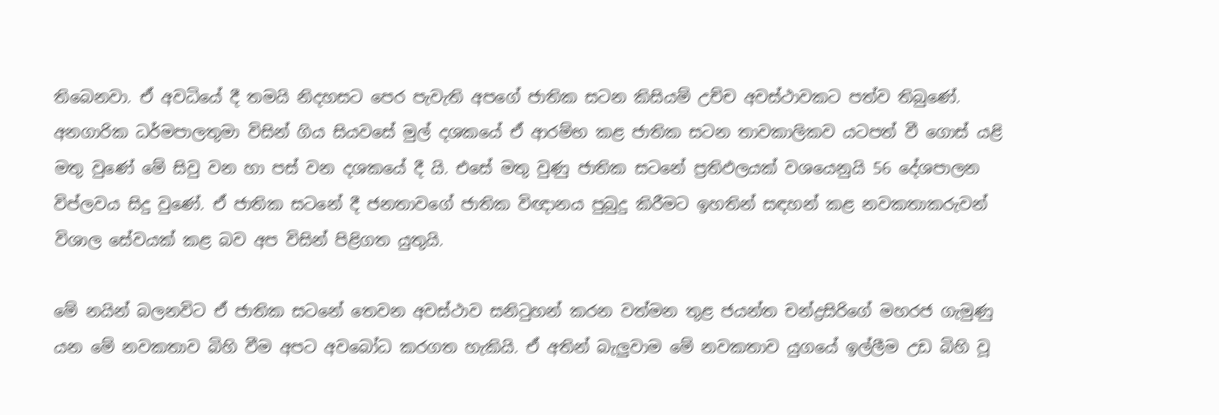තිබෙනවා. ඒ අවධියේ දී තමයි නිදහසට පෙර පැවැති අපගේ ජාතික සටන කිසියම් උච්ච අවස්‌ථාවකට පත්ව තිබුණේ. අනගාරික ධර්මපාලතුමා විසින් ගිය සියවසේ මුල් දශකයේ ඒ ආරම්භ කළ ජාතික සටන තාවකාලිකව යටපත් වී ගොස්‌ යළි මතු වුණේ මේ සිවු වන හා පස්‌ වන දශකයේ දී යි. එසේ මතු වුණු ජාතික සටනේ ප්‍රතිඵලයක්‌ වශයෙනුයි 56 දේශපාලන විප්ලවය සිදු වුණේ. ඒ ජාතික සටනේ දී ජනතාවගේ ජාතික විඥානය පුබුදු කිරීමට ඉහතින් සඳහන් කළ නවකතාකරුවන් විශාල සේවයක්‌ කළ බව අප විසින් පිළිගත යුතුයි.

මේ නයින් බලනවිට ඒ ජාතික සටනේ තෙවන අවස්‌ථාව සනිටුහන් කරන වත්මන තුළ ජයන්ත චන්ද්‍රසිරිගේ මහරජ ගැමුණු යන මේ නවකතාව බිහි වීම අපට අවබෝධ කරගත හැකියි. ඒ අතින් බැලුවාම මේ නවකතාව යුගයේ ඉල්ලීම උඩ බිහි වූ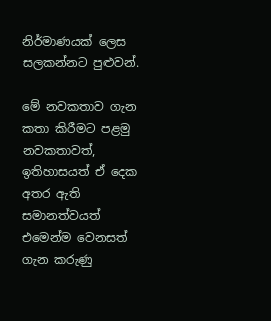නිර්මාණයක්‌ ලෙස සලකන්නට පුළුවන්.

මේ නවකතාව ගැන කතා කිරීමට පළමු නවකතාවත්, ඉතිහාසයත් ඒ දෙක අතර ඇති සමානත්වයත් එමෙන්ම වෙනසත් ගැන කරුණු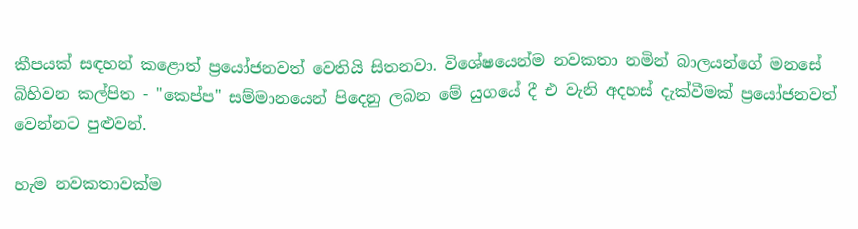කීපයක්‌ සඳහන් කළොත් ප්‍රයෝජනවත් වෙතියි සිතනවා. විශේෂයෙන්ම නවකතා නමින් බාලයන්ගේ මනසේ බිහිවන කල්පිත - "කෙප්ප" සම්මානයෙන් පිදෙනු ලබන මේ යුගයේ දී එ වැනි අදහස්‌ දැක්‌වීමක්‌ ප්‍රයෝජනවත් වෙන්නට පුළුවන්.

හැම නවකතාවක්‌ම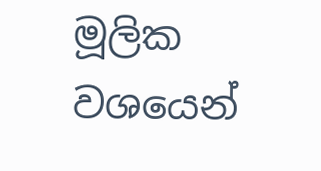මූලික වශයෙන්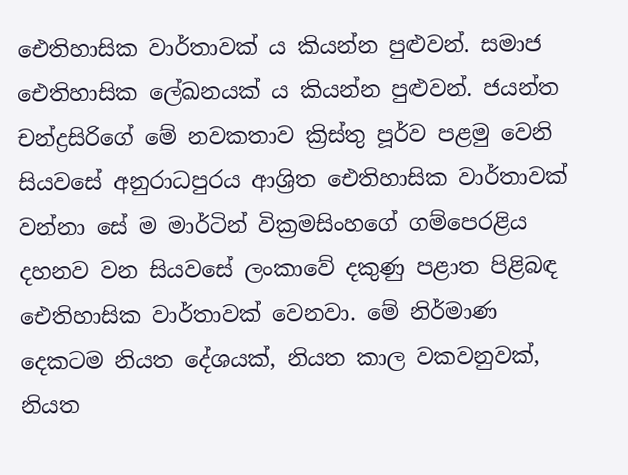ඓතිහාසික වාර්තාවක්‌ ය කියන්න පුළුවන්. සමාජ ඓතිහාසික ලේඛනයක්‌ ය කියන්න පුළුවන්. ජයන්ත චන්ද්‍රසිරිගේ මේ නවකතාව ක්‍රිස්‌තු පූර්ව පළමු වෙනි සියවසේ අනුරාධපුරය ආශ්‍රිත ඓතිහාසික වාර්තාවක්‌ වන්නා සේ ම මාර්ටින් වික්‍රමසිංහගේ ගම්පෙරළිය දහනව වන සියවසේ ලංකාවේ දකුණු පළාත පිළිබඳ ඓතිහාසික වාර්තාවක්‌ වෙනවා. මේ නිර්මාණ දෙකටම නියත දේශයක්‌, නියත කාල වකවනුවක්‌, නියත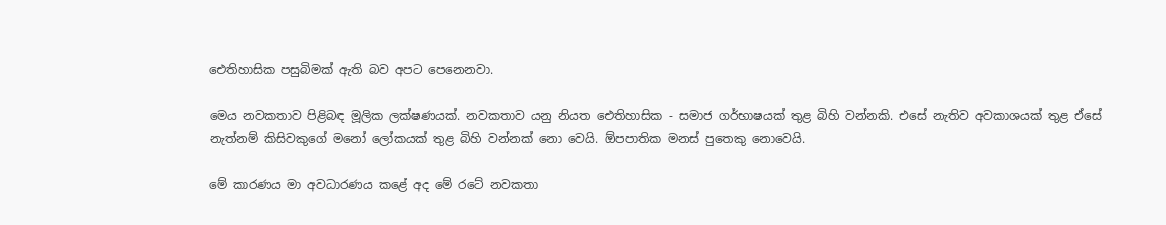ඓතිහාසික පසුබිමක්‌ ඇති බව අපට පෙනෙනවා.

මෙය නවකතාව පිළිබඳ මූලික ලක්‌ෂණයක්‌. නවකතාව යනු නියත ඓතිහාසික - සමාජ ගර්භාෂයක්‌ තුළ බිහි වන්නකි. එසේ නැතිව අවකාශයක්‌ තුළ ඒසේ නැත්නම් කිසිවකුගේ මනෝ ලෝකයක්‌ තුළ බිහි වන්නක්‌ නො වෙයි. ඕපපාතික මනස්‌ පුතෙකු නොවෙයි.

මේ කාරණය මා අවධාරණය කළේ අද මේ රටේ නවකතා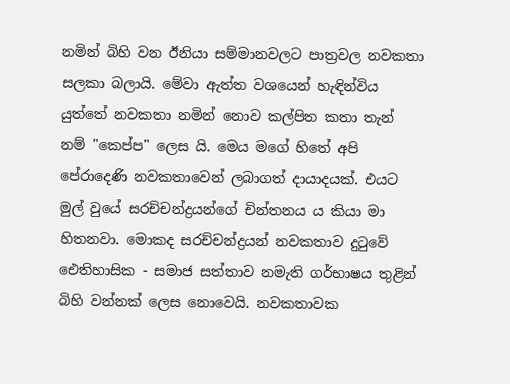නමින් බිහි වන ඊනියා සම්මානවලට පාත්‍රවල නවකතා සලකා බලායි. මේවා ඇත්ත වශයෙන් හැඳින්විය යුත්තේ නවකතා නමින් නොව කල්පිත කතා තැන් නම් "කෙප්ප" ලෙස යි. මෙය මගේ හිතේ අපි පේරාදෙණි නවකතාවෙන් ලබාගත් දායාදයක්‌. එයට මුල් වුයේ සරච්චන්ද්‍රයන්ගේ චින්තනය ය කියා මා හිතනවා. මොකද සරච්චන්ද්‍රයන් නවකතාව දුටුවේ ඓතිහාසික - සමාජ සත්තාව නමැති ගර්භාෂය තුළින් බිහි වන්නක්‌ ලෙස නොවෙයි. නවකතාවක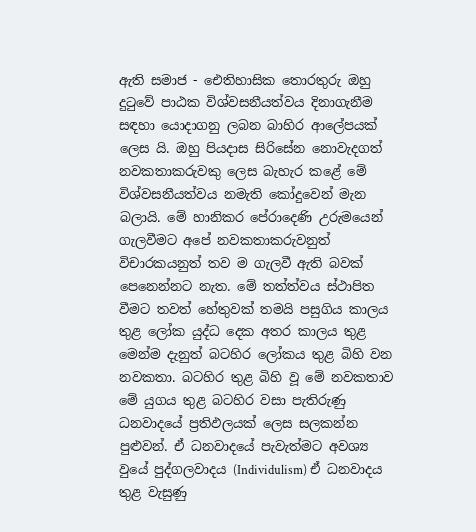ඇති සමාජ - ඓතිහාසික තොරතුරු ඔහු දුටුවේ පාඨක විශ්වසනීයත්වය දිනාගැනීම සඳහා යොදාගනු ලබන බාහිර ආලේපයක්‌ ලෙස යි. ඔහු පියදාස සිරිසේන නොවැදගත් නවකතාකරුවකු ලෙස බැහැර කළේ මේ විශ්වසනීයත්වය නමැති කෝදුවෙන් මැන බලායි. මේ හානිකර පේරාදෙණි උරුමයෙන් ගැලවීමට අපේ නවකතාකරුවනුත් විචාරකයනුත් තව ම ගැලවී ඇති බවක්‌ පෙනෙන්නට නැත. මේ තත්ත්වය ස්‌ථාපිත වීමට තවත් හේතුවක්‌ තමයි පසුගිය කාලය තුළ ලෝක යුද්ධ දෙක අතර කාලය තුළ මෙන්ම දැනුත් බටහිර ලෝකය තුළ බිහි වන නවකතා. බටහිර තුළ බිහි වූ මේ නවකතාව මේ යුගය තුළ බටහිර වසා පැතිරුණු ධනවාදයේ ප්‍රතිඵලයක්‌ ලෙස සලකන්න පුළුවන්. ඒ ධනවාදයේ පැවැත්මට අවශ්‍ය වුයේ පුද්ගලවාදය (Individulism) ඒ ධනවාදය තුළ වැසුණු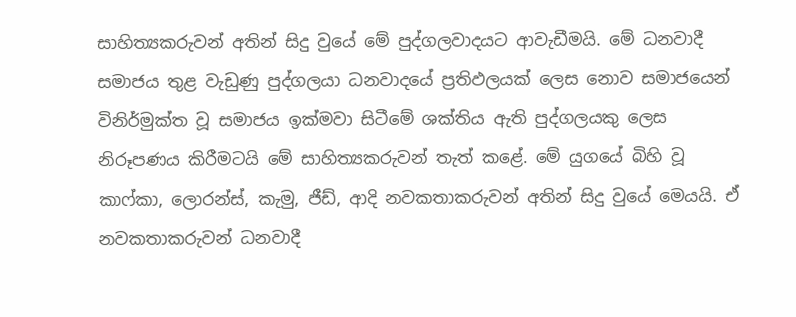සාහිත්‍යකරුවන් අතින් සිදු වුයේ මේ පුද්ගලවාදයට ආවැඩීමයි. මේ ධනවාදී සමාජය තුළ වැඩුණු පුද්ගලයා ධනවාදයේ ප්‍රතිඵලයක්‌ ලෙස නොව සමාජයෙන් විනිර්මුක්‌ත වූ සමාජය ඉක්‌මවා සිටීමේ ශක්‌තිය ඇති පුද්ගලයකු ලෙස නිරූපණය කිරීමටයි මේ සාහිත්‍යකරුවන් තැත් කළේ. මේ යුගයේ බිහි වූ කාෆ්කා, ලොරන්ස්‌, කැමු, ජීඩ්, ආදි නවකතාකරුවන් අතින් සිදු වුයේ මෙයයි. ඒ නවකතාකරුවන් ධනවාදී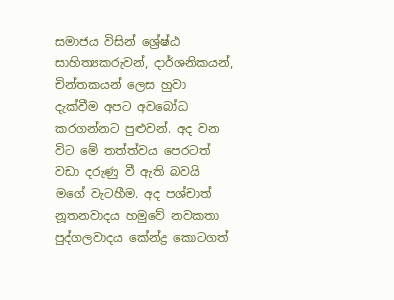සමාජය විසින් ශ්‍රේෂ්ඨ සාහිත්‍යකරුවන්, දාර්ශනිකයන්, චින්තකයන් ලෙස හුවා දැක්‌වීම අපට අවබෝධ කරගන්නට පුළුවන්. අද වන විට මේ තත්ත්වය පෙරටත් වඩා දරුණු වී ඇති බවයි මගේ වැටහීම. අද පශ්චාත් නූතනවාදය හමුවේ නවකතා පුද්ගලවාදය කේන්ද්‍ර කොටගත්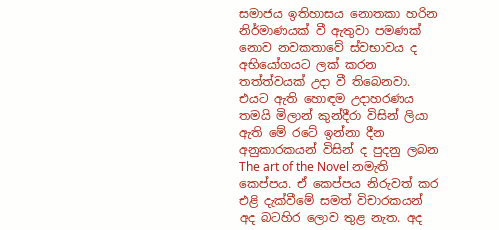සමාජය ඉතිහාසය නොතකා හරින නිර්මාණයක්‌ වී ඇතුවා පමණක්‌ නොව නවකතාවේ ස්‌වභාවය ද අභියෝගයට ලක්‌ කරන තත්ත්වයක්‌ උදා වී තිබෙනවා. එයට ඇති හොඳම උදාහරණය තමයි මිලාන් කුන්දීරා විසින් ලියා ඇති මේ රටේ ඉන්නා දීන අනුකාරකයන් විසින් ද පුදනු ලබන The art of the Novel නමැති කෙප්පය. ඒ කෙප්පය නිරුවත් කර එළි දැක්‌වීමේ සමත් විචාරකයන් අද බටහිර ලොව තුළ නැත. අද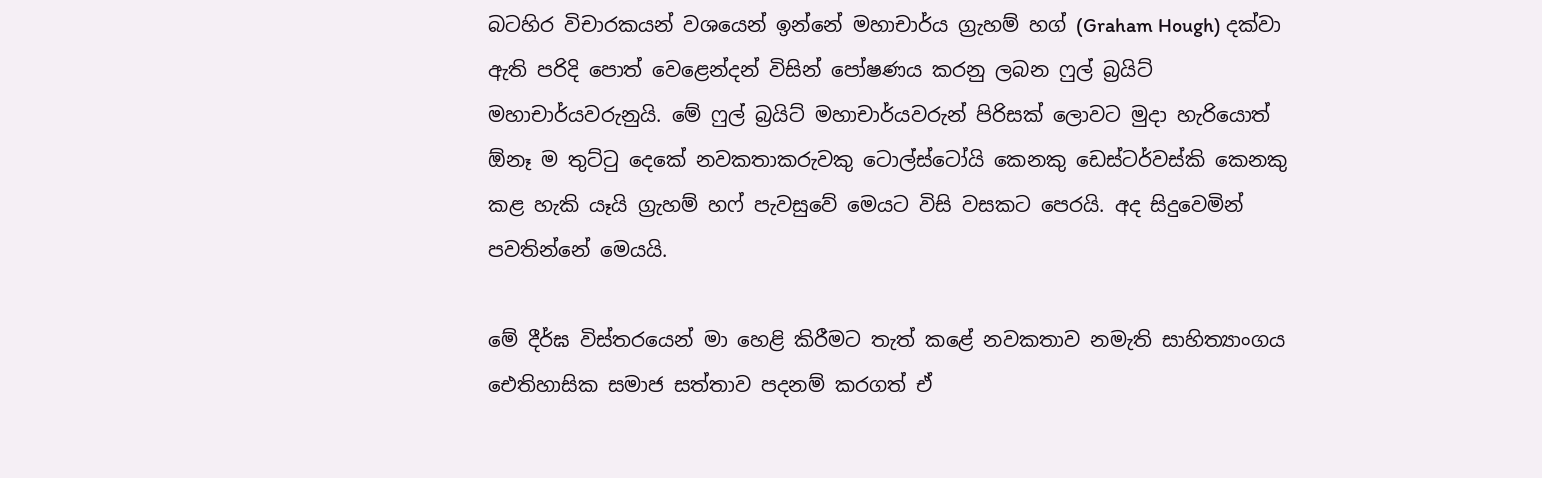බටහිර විචාරකයන් වශයෙන් ඉන්නේ මහාචාර්ය ග්‍රැහම් හග් (Graham Hough) දක්‌වා ඇති පරිදි පොත් වෙළෙන්දන් විසින් පෝෂණය කරනු ලබන ෆුල් බ්‍රයිට්‌ මහාචාර්යවරුනුයි. මේ ෆුල් බ්‍රයිට්‌ මහාචාර්යවරුන් පිරිසක්‌ ලොවට මුදා හැරියොත් ඕනෑ ම තුට්‌ටු දෙකේ නවකතාකරුවකු ටොල්ස්‌ටෝයි කෙනකු ඩෙස්‌ටර්වස්‌කි කෙනකු කළ හැකි යෑයි ග්‍රැහම් හෆ් පැවසුවේ මෙයට විසි වසකට පෙරයි. අද සිදුවෙමින් පවතින්නේ මෙයයි.

මේ දීර්ඝ විස්‌තරයෙන් මා හෙළි කිරීමට තැත් කළේ නවකතාව නමැති සාහිත්‍යාංගය ඓතිහාසික සමාජ සත්තාව පදනම් කරගත් ඒ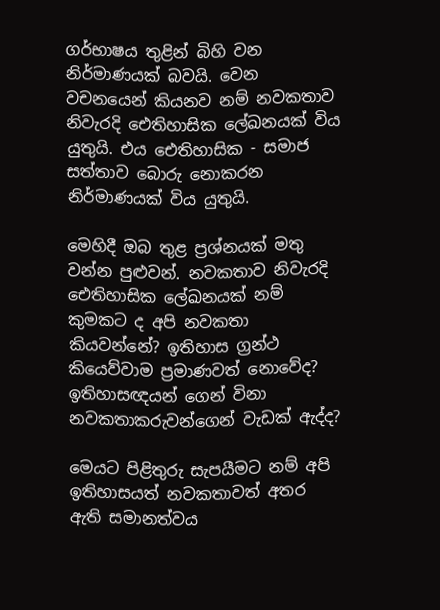ගර්භාෂය තුළින් බිහි වන නිර්මාණයක්‌ බවයි. වෙන වචනයෙන් කියනව නම් නවකතාව නිවැරදි ඓතිහාසික ලේඛනයක්‌ විය යුතුයි. එය ඓතිහාසික - සමාජ සත්තාව බොරු නොකරන නිර්මාණයක්‌ විය යුතුයි.

මෙහිදී ඔබ තුළ ප්‍රශ්නයක්‌ මතු වන්න පුළුවන්. නවකතාව නිවැරදි ඓතිහාසික ලේඛනයක්‌ නම් කුමකට ද අපි නවකතා කියවන්නේ? ඉතිහාස ග්‍රන්ථ කියෙව්වාම ප්‍රමාණවත් නොවේද? ඉතිහාසඥයන් ගෙන් විනා නවකතාකරුවන්ගෙන් වැඩක්‌ ඇද්ද?

මෙයට පිළිතුරු සැපයීමට නම් අපි ඉතිහාසයත් නවකතාවත් අතර ඇති සමානත්වය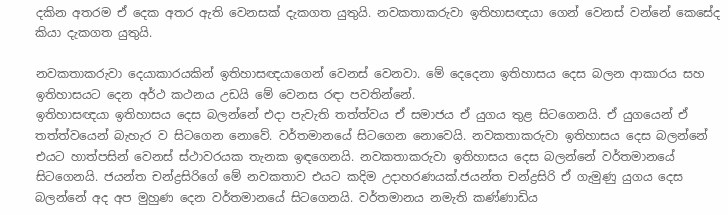දකින අතරම ඒ දෙක අතර ඇති වෙනසක්‌ දැකගත යුතුයි. නවකතාකරුවා ඉතිහාසඥයා ගෙන් වෙනස්‌ වන්නේ කෙසේද කියා දැකගත යුතුයි.

නවකතාකරුවා දෙයාකාරයකින් ඉතිහාසඥයාගෙන් වෙනස්‌ වෙනවා. මේ දෙදෙනා ඉතිහාසය දෙස බලන ආකාරය සහ ඉතිහාසයට දෙන අර්ථ කථනය උඩයි මේ වෙනස රඳා පවතින්නේ.
ඉතිහාසඥයා ඉතිහාසය දෙස බලන්නේ එදා පැවැති තත්ත්වය ඒ සමාජය ඒ යුගය තුළ සිටගෙනයි. ඒ යුගයෙන් ඒ තත්ත්වයෙන් බැහැර ව සිටගෙන නොවේ. වර්තමානයේ සිටගෙන නොවෙයි. නවකතාකරුවා ඉතිහාසය දෙස බලන්නේ එයට හාත්පසින් වෙනස්‌ ස්‌ථාවරයක තැනක ඉඳගෙනයි. නවකතාකරුවා ඉතිහාසය දෙස බලන්නේ වර්තමානයේ සිටගෙනයි. ජයන්ත චන්ද්‍රසිරිගේ මේ නවකතාව එයට කදිම උදාහරණයක්‌.ජයන්ත චන්ද්‍රසිරි ඒ ගැමුණු යුගය දෙස බලන්නේ අද අප මුහුණ දෙන වර්තමානයේ සිටගෙනයි. වර්තමානය නමැති කණ්‌ණාඩිය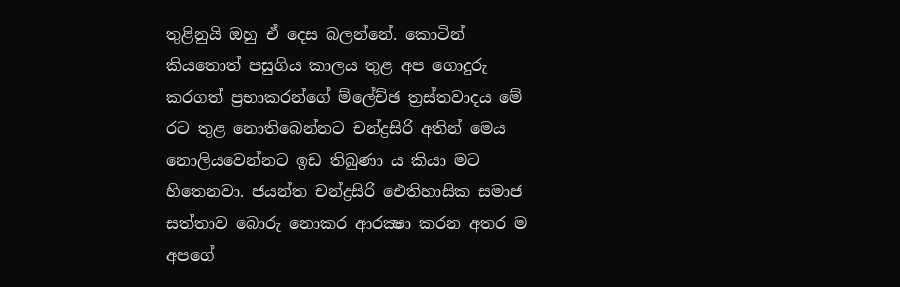තුළිනුයි ඔහු ඒ දෙස බලන්නේ. කොටින් කියතොත් පසුගිය කාලය තුළ අප ගොදුරු කරගත් ප්‍රභාකරන්ගේ ම්ලේච්ඡ ත්‍රස්‌තවාදය මේ රට තුළ නොතිබෙන්නට චන්ද්‍රසිරි අතින් මෙය නොලියවෙන්නට ඉඩ තිබුණා ය කියා මට හිතෙනවා. ජයන්ත චන්ද්‍රසිරි ඓතිහාසික සමාජ සත්තාව බොරු නොකර ආරක්‍ෂා කරන අතර ම අපගේ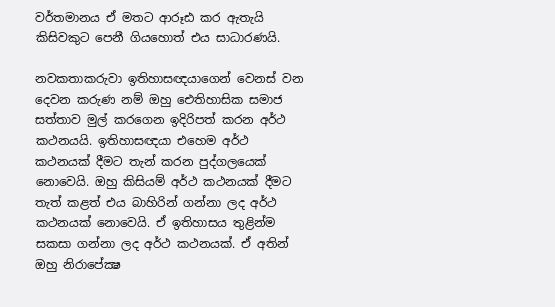වර්තමානය ඒ මතට ආරූඪ කර ඇතැයි කිසිවකුට පෙනී ගියහොත් එය සාධාරණයි.

නවකතාකරුවා ඉතිහාසඥයාගෙන් වෙනස්‌ වන දෙවන කරුණ නම් ඔහු ඓතිහාසික සමාජ සත්තාව මුල් කරගෙන ඉදිරිපත් කරන අර්ථ කථනයයි. ඉතිහාසඥයා එහෙම අර්ථ කථනයක්‌ දීමට තැන් කරන පුද්ගලයෙක්‌ නොවෙයි. ඔහු කිසියම් අර්ථ කථනයක්‌ දීමට තැත් කළත් එය බාහිරින් ගන්නා ලද අර්ථ කථනයක්‌ නොවෙයි. ඒ ඉතිහාසය තුළින්ම සකසා ගන්නා ලද අර්ථ කථනයක්‌. ඒ අතින් ඔහු නිරාපේක්‍ෂ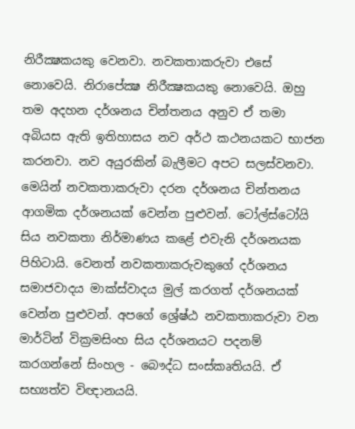නිරීක්‍ෂකයකු වෙනවා. නවකතාකරුවා එසේ නොවෙයි. නිරාපේක්‍ෂ නිරීක්‍ෂකයකු නොවෙයි. ඔහු තම අදහන දර්ශනය චින්තනය අනුව ඒ තමා අබියස ඇති ඉතිහාසය නව අර්ථ කථනයකට භාජන කරනවා. නව අයුරකින් බැලීමට අපට සලස්‌වනවා. මෙයින් නවකතාකරුවා දරන දර්ශනය චින්තනය ආගමික දර්ශනයක්‌ වෙන්න පුළුවන්. ටෝල්ස්‌ටෝයි සිය නවකතා නිර්මාණය කළේ එවැනි දර්ශනයක පිහිටායි. වෙනත් නවකතාකරුවකුගේ දර්ශනය සමාජවාදය මාක්‌ස්‌වාදය මුල් කරගත් දර්ශනයක්‌ වෙන්න පුළුවන්. අපගේ ශ්‍රේෂ්ඨ නවකතාකරුවා වන මාර්ටින් වික්‍රමසිංහ සිය දර්ශනයට පදනම් කරගන්නේ සිංහල - බෞද්ධ සංස්‌කෘතියයි. ඒ සභ්‍යත්ව විඥානයයි.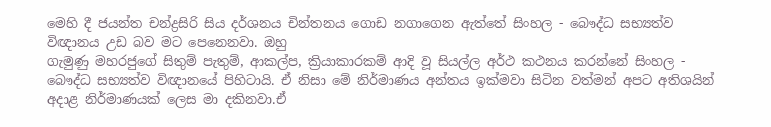මෙහි දී ජයන්ත චන්ද්‍රසිරි සිය දර්ශනය චින්තනය ගොඩ නගාගෙන ඇත්තේ සිංහල - බෞද්ධ සභ්‍යත්ව විඥානය උඩ බව මට පෙනෙනවා. ඔහු
ගැමුණු මහරජුගේ සිතුම් පැතුම්, ආකල්ප, ක්‍රියාකාරකම් ආදි වූ සියල්ල අර්ථ කථනය කරන්නේ සිංහල - බෞද්ධ සභ්‍යත්ව විඥානයේ පිහිටායි. ඒ නිසා මේ නිර්මාණය අන්තය ඉක්‌මවා සිටින වත්මන් අපට අතිශයින් අදාළ නිර්මාණයක්‌ ලෙස මා දකිනවා.ඒ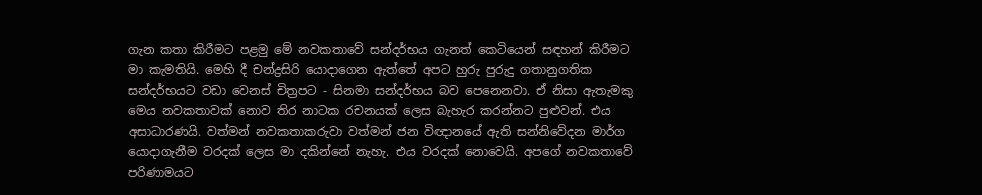ගැන කතා කිරීමට පළමු මේ නවකතාවේ සන්දර්භය ගැනත් කෙටියෙන් සඳහන් කිරීමට මා කැමතියි. මෙහි දී චන්ද්‍රසිරි යොදාගෙන ඇත්තේ අපට හුරු පුරුදු ගතානුගතික සන්දර්භයට වඩා වෙනස්‌ චිත්‍රපට - සිනමා සන්දර්භය බව පෙනෙනවා. ඒ නිසා ඇතැමකු මෙය නවකතාවක්‌ නොව තිර නාටක රචනයක්‌ ලෙස බැහැර කරන්නට පුළුවන්. එය අසාධාරණයි. වත්මන් නවකතාකරුවා වත්මන් ජන විඥානයේ ඇති සන්නිවේදන මාර්ග යොදාගැනීම වරදක්‌ ලෙස මා දකින්නේ නැහැ. එය වරදක්‌ නොවෙයි. අපගේ නවකතාවේ පරිණාමයට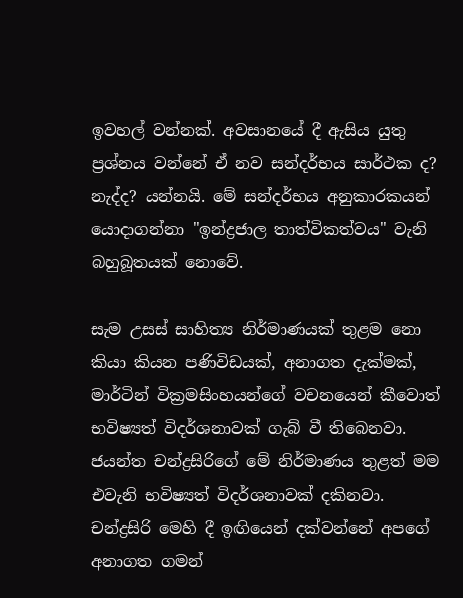ඉවහල් වන්නක්‌. අවසානයේ දී ඇසිය යුතු ප්‍රශ්නය වන්නේ ඒ නව සන්දර්භය සාර්ථක ද? නැද්ද? යන්නයි. මේ සන්දර්භය අනුකාරකයන් යොදාගන්නා "ඉන්ද්‍රජාල තාත්විකත්වය" වැනි බහුබූතයක්‌ නොවේ.

සැම උසස්‌ සාහිත්‍ය නිර්මාණයක්‌ තුළම නො කියා කියන පණිවිඩයක්‌, අනාගත දැක්‌මක්‌, මාර්ටින් වික්‍රමසිංහයන්ගේ වචනයෙන් කීවොත් භවිෂ්‍යත් විදර්ශනාවක්‌ ගැබ් වී තිබෙනවා. ජයන්ත චන්ද්‍රසිරිගේ මේ නිර්මාණය තුළත් මම එවැනි භවිෂ්‍යත් විදර්ශනාවක්‌ දකිනවා. චන්ද්‍රසිරි මෙහි දී ඉඟියෙන් දක්‌වන්නේ අපගේ අනාගත ගමන්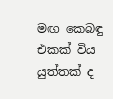මඟ කෙබඳු එකක්‌ විය යුත්තක්‌ ද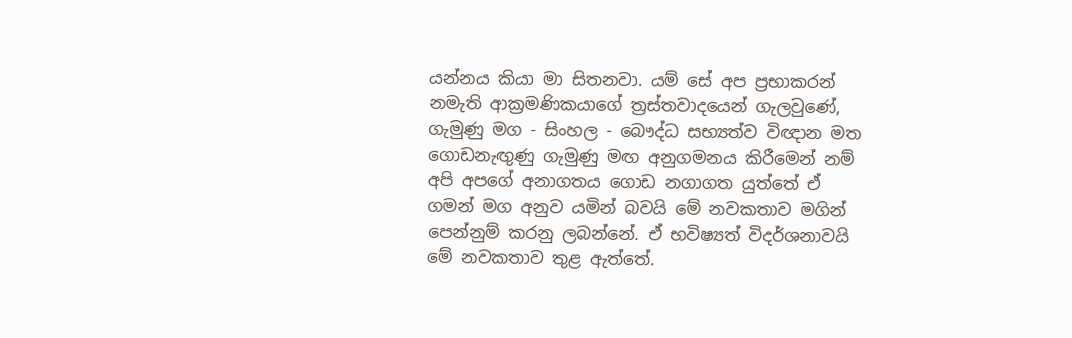යන්නය කියා මා සිතනවා. යම් සේ අප ප්‍රභාකරන් නමැති ආක්‍රමණිකයාගේ ත්‍රස්‌තවාදයෙන් ගැලවුණේ, ගැමුණු මග - සිංහල - බෞද්ධ සභ්‍යත්ව විඥාන මත ගොඩනැඟුණු ගැමුණු මඟ අනුගමනය කිරීමෙන් නම් අපි අපගේ අනාගතය ගොඩ නගාගත යුත්තේ ඒ ගමන් මග අනුව යමින් බවයි මේ නවකතාව මගින් පෙන්නුම් කරනු ලබන්නේ. ඒ භවිෂ්‍යත් විදර්ශනාවයි මේ නවකතාව තුළ ඇත්තේ.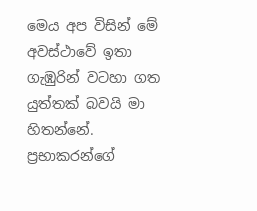මෙය අප විසින් මේ අවස්‌ථාවේ ඉතා ගැඹුරින් වටහා ගත යුත්තක්‌ බවයි මා හිතන්නේ. ප්‍රභාකරන්ගේ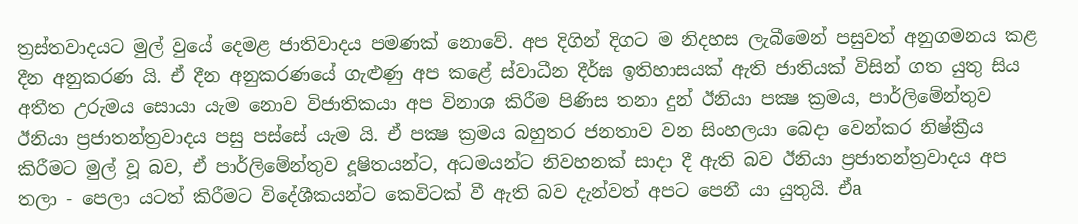ත්‍රස්‌තවාදයට මුල් වුයේ දෙමළ ජාතිවාදය පමණක්‌ නොවේ. අප දිගින් දිගට ම නිදහස ලැබීමෙන් පසුවත් අනුගමනය කළ දීන අනුකරණ යි. ඒ දීන අනුකරණයේ ගැළුණු අප කළේ ස්‌වාධීන දීර්ඝ ඉතිහාසයක්‌ ඇති ජාතියක්‌ විසින් ගත යුතු සිය අතීත උරුමය සොයා යැම නොව විජාතිකයා අප විනාශ කිරීම පිණිස තනා දුන් ඊනියා පක්‍ෂ ක්‍රමය, පාර්ලිමේන්තුව ඊනියා ප්‍රජාතන්ත්‍රවාදය පසු පස්‌සේ යැම යි. ඒ පක්‍ෂ ක්‍රමය බහුතර ජනතාව වන සිංහලයා බෙදා වෙන්කර නිෂ්ක්‍රීය කිරීමට මුල් වූ බව, ඒ පාර්ලිමේන්තුව දූෂිතයන්ට, අධමයන්ට නිවහනක්‌ සාදා දී ඇති බව ඊනියා ප්‍රජාතන්ත්‍රවාදය අප තලා - පෙලා යටත් කිරීමට විදේශීකයන්ට කෙවිටක්‌ වී ඇති බව දැන්වත් අපට පෙනී යා යුතුයි. ඒa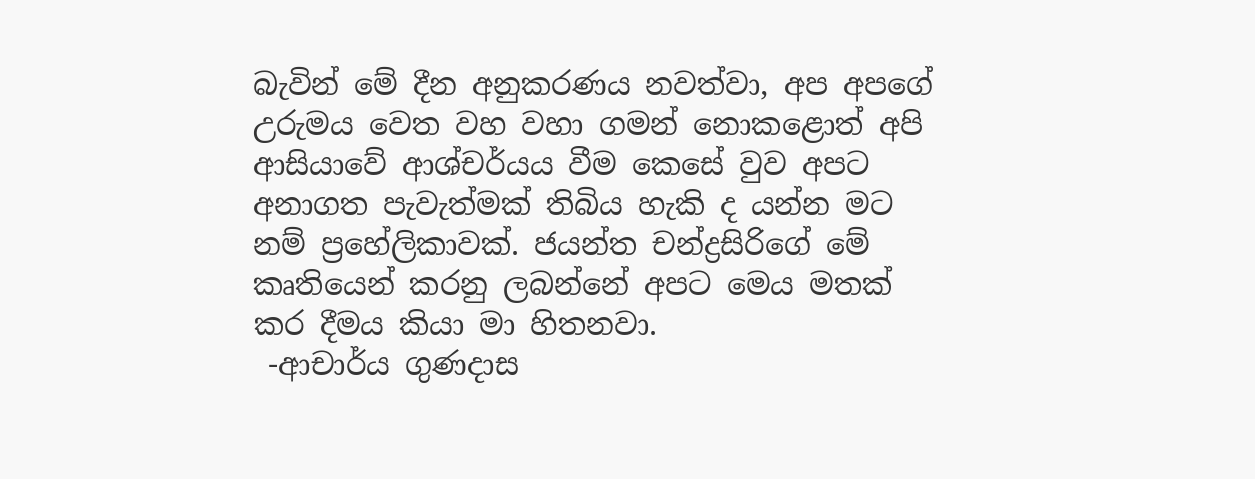බැවින් මේ දීන අනුකරණය නවත්වා, අප අපගේ උරුමය වෙත වහ වහා ගමන් නොකළොත් අපි ආසියාවේ ආශ්චර්යය වීම කෙසේ වුව අපට අනාගත පැවැත්මක්‌ තිබිය හැකි ද යන්න මට නම් ප්‍රහේලිකාවක්‌. ජයන්ත චන්ද්‍රසිරිගේ මේ කෘතියෙන් කරනු ලබන්නේ අපට මෙය මතක්‌ කර දීමය කියා මා හිතනවා.
 -ආචාර්ය ගුණදාස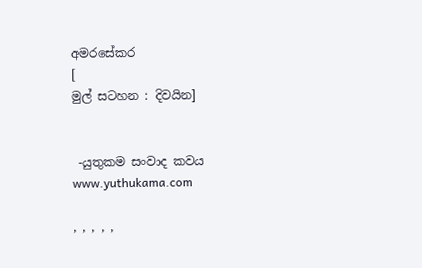අමරසේකර
[
මුල් සටහන : දිවයින]


 -යුතුකම සංවාද කවය
www.yuthukama.com

, , , , ,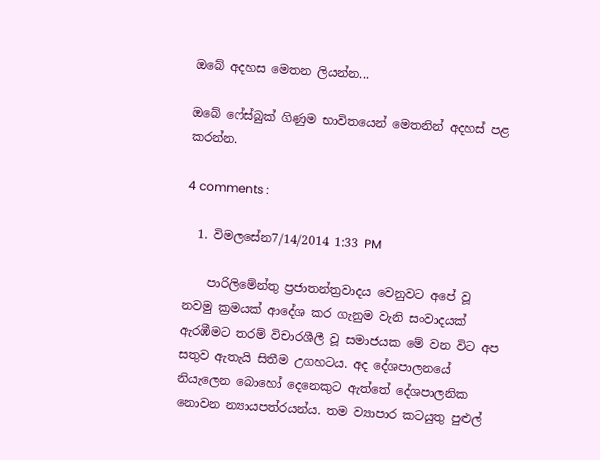ඔබේ අදහස මෙතන ලියන්න...

ඔබේ ෆේස්බුක් ගිණුම භාවිතයෙන් මෙතනින් අදහස් පළ කරන්න.

4 comments :

  1. විමලසේන7/14/2014 1:33 PM

    පාරිලිමේන්තු ප්‍රජාතන්ත්‍රවාදය වෙනුවට අපේ වූ නවමු ක්‍රමයක් ආදේශ කර ගැනුම වැනි සංවාදයක් ඇරඹීමට තරම් විචාරශීලී වූ සමාජයක මේ වන විට අප සතුව ඇතැයි සිතීම උගහටය. අද දේශපාලනයේ නියැලෙන බොහෝ දෙනෙකුට ඇත්තේ දේශපාලනික නොවන න්‍යායපත්රයන්ය. තම ව්‍යාපාර කටයුතු පුළුල්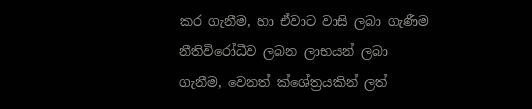කර ගැනීම, හා ඒවාට වාසි ලබා ගැණීම නීතිවිරෝධීව ලබන ලාභයන් ලබා ගැනීම, වෙනත් ක්ශේත්‍රයකින් ලත්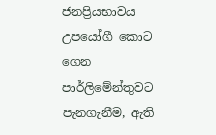ජනප්‍රියභාවය උපයෝගී කොට ගෙන පාර්ලිමේන්තුවට පැනගැනීම, ඇති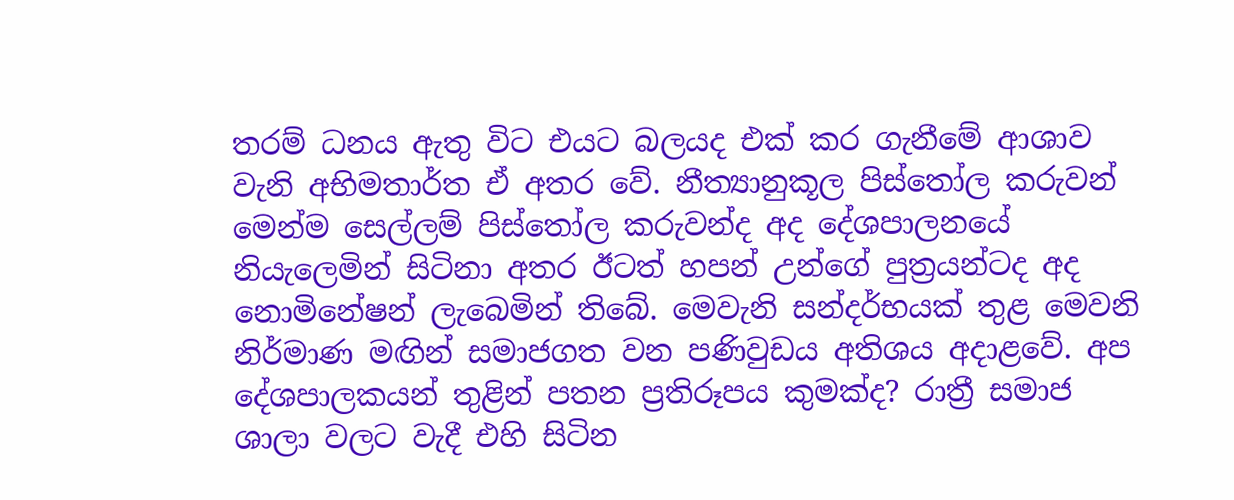තරම් ධනය ඇතු විට එයට බලයද එක් කර ගැනීමේ ආශාව වැනි අභිමතාර්ත ඒ අතර වේ. නීත්‍යානුකූල පිස්තෝල කරුවන් මෙන්ම සෙල්ලම් පිස්තෝල කරුවන්ද අද දේශපාලනයේ නියැලෙමින් සිටිනා අතර ඊටත් හපන් උන්ගේ පුත්‍රයන්ටද අද නොමිනේෂන් ලැබෙමින් තිබේ. මෙවැනි සන්දර්භයක් තුළ මෙවනි නිර්මාණ මඟින් සමාජගත වන පණිවුඩය අතිශය අදාළවේ. අප දේශපාලකයන් තුළින් පතන ප්‍රතිරූපය කුමක්ද? රාත්‍රී සමාජ ශාලා වලට වැදී එහි සිටින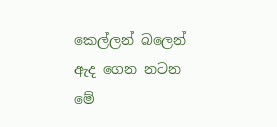කෙල්ලන් බලෙන් ඇද ගෙන නටන මේ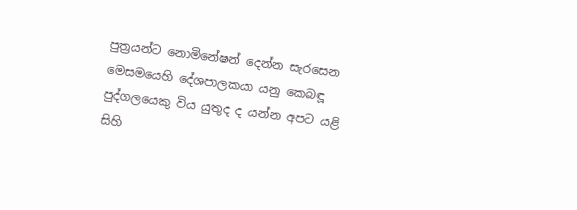පුත්‍රයන්ට නොමිනේෂන් දෙන්න සැරසෙන මෙසමයෙහි දේශපාලකයා යනු කෙබඳූ පුද්ගලයෙකු විය යුතුද ද යන්න අපට යළි සිහි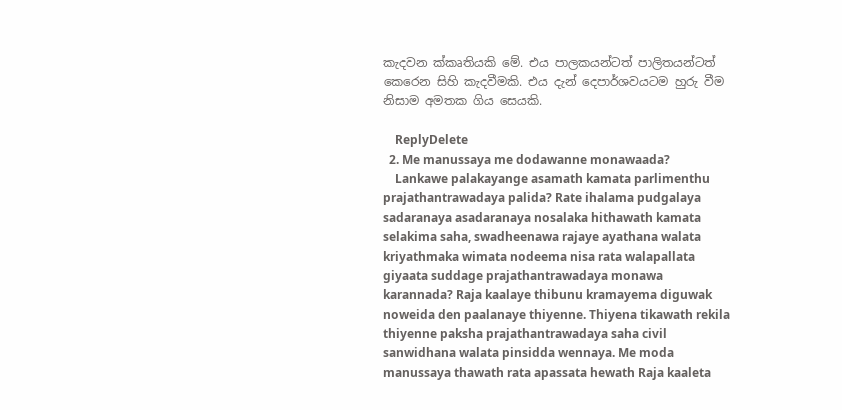කැදවන ක්කෘතියකි මේ. එය පාලකයන්ටත් පාලිතයන්ටත් කෙරෙන සිහි කැදවීමකි. එය දැන් දෙපාර්ශවයටම හුරු වීම නිසාම අමතක ගිය සෙයකි.

    ReplyDelete
  2. Me manussaya me dodawanne monawaada?
    Lankawe palakayange asamath kamata parlimenthu prajathantrawadaya palida? Rate ihalama pudgalaya sadaranaya asadaranaya nosalaka hithawath kamata selakima saha, swadheenawa rajaye ayathana walata kriyathmaka wimata nodeema nisa rata walapallata giyaata suddage prajathantrawadaya monawa karannada? Raja kaalaye thibunu kramayema diguwak noweida den paalanaye thiyenne. Thiyena tikawath rekila thiyenne paksha prajathantrawadaya saha civil sanwidhana walata pinsidda wennaya. Me moda manussaya thawath rata apassata hewath Raja kaaleta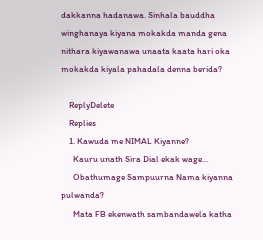dakkanna hadanawa. Sinhala bauddha winghanaya kiyana mokakda manda gena nithara kiyawanawa unaata kaata hari oka mokakda kiyala pahadala denna berida?

    ReplyDelete
    Replies
    1. Kawuda me NIMAL Kiyanne?
      Kauru unath Sira Dial ekak wage...
      Obathumage Sampuurna Nama kiyanna pulwanda?
      Mata FB ekenwath sambandawela katha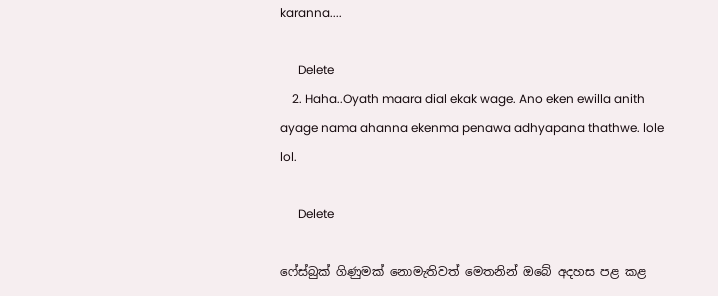karanna....

      Delete
    2. Haha..Oyath maara dial ekak wage. Ano eken ewilla anith ayage nama ahanna ekenma penawa adhyapana thathwe. lole lol.

      Delete

ෆේස්බුක් ගිණුමක් නොමැතිවත් මෙතනින් ඔබේ අදහස පළ කළ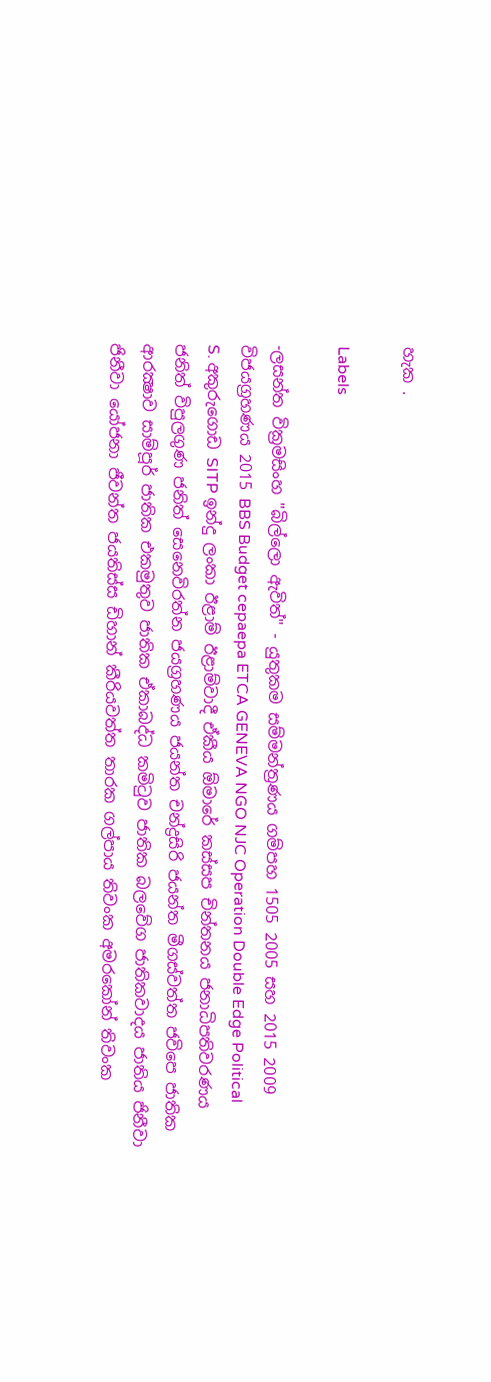හැක .

Labels

-ලසන්ත වික්‍රමසිංහ "බිල්ලො ඇවිත්" - යුතුකම සම්මන්ත්‍රණය ගම්පහ 1505 2005 සහ 2015 2009 විජයග්‍රහණය 2015 BBS Budget cepaepa ETCA GENEVA NGO NJC Operation Double Edge Political S. අකුරුගොඩ SITP ඉන්දු ලංකා ඊළාම් ඊළාම්වාදී ඒකීය ඕමාරේ කස්‌සප චින්තනය ජනාධිපතිවරණය ජනිත් විපුලගුණ ජනිත් සෙනෙවිරත්න ජයග්‍රහණය ජයන්ත චන්ද්‍රසිරි ජයන්ත මීගස්වත්ත ජවිපෙ ජාතික ආරක්‍ෂාව සාම්පූර් ජාතික එකමුතුව ජාතික ඒකාබද්ධ කමිටුව ජාතික බලවේග ජාතිකවාදය ජාතිය ජිනීවා ජිනීවා යෝජනා ජීවන්ත ජයතිස්ස ඩිහාන් කීරියවත්ත තාරක ගල්පාය තිවංක අමරකෝන් තිවංක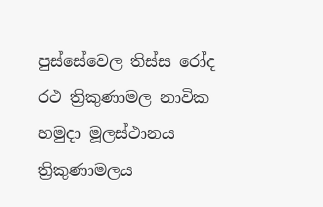පුස්සේවෙල තිස්‌ස රෝද රථ ත්‍රිකුණාමල නාවික හමුදා මූලස්‌ථානය ත්‍රිකුණාමලය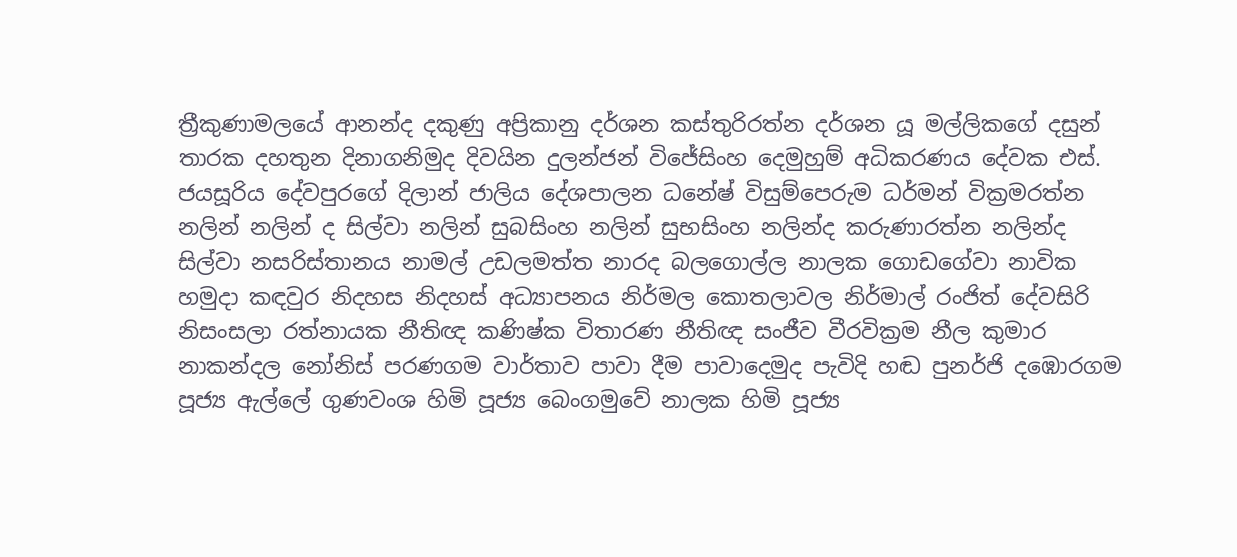ත්‍රීකුණාමලයේ ආනන්ද දකුණු අප්‍රිකානු දර්ශන කස්තුරිරත්න දර්ශන යූ මල්ලිකගේ දසුන් තාරක දහතුන දිනාගනිමුද දිවයින දුලන්ජන් විජේසිංහ දෙමුහුම් අධිකරණය දේවක එස්. ජයසූරිය දේවපුරගේ දිලාන් ජාලිය දේශපාලන ධනේෂ් විසුම්පෙරුම ධර්මන් වික්‍රමරත්න නලින් නලින් ද සිල්වා නලින් සුබසිංහ නලින් සුභසිංහ නලින්ද කරුණාරත්න නලින්ද සිල්වා නසරිස්‌තානය නාමල් උඩලමත්ත නාරද බලගොල්ල නාලක ගොඩගේවා නාවික හමුදා කඳවුර නිදහස නිදහස් අධ්‍යාපනය නිර්මල කොතලාවල නිර්මාල් රංජිත් දේවසිරි නිසංසලා රත්නායක නීතිඥ කණිෂ්ක විතාරණ නීතිඥ සංජීව වීරවික්‍රම නීල කුමාර නාකන්දල නෝනිස් පරණගම වාර්තාව පාවා දීම පාවාදෙමුද පැවිදි හඬ පුනර්ජි දඹොරගම පූජ්‍ය ඇල්ලේ ගුණවංශ හිමි පූජ්‍ය බෙංගමුවේ නාලක හිමි පූජ්‍ය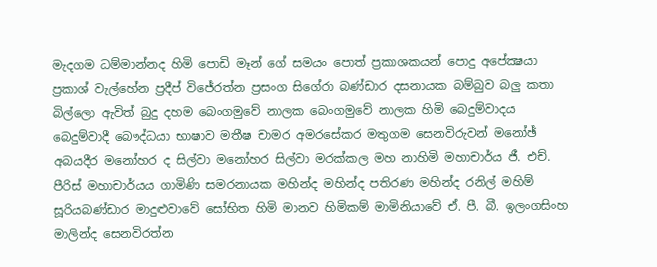මැදගම ධම්මාන්නද හිමි පොඩි මෑන් ගේ සමයං පොත් ප්‍රකාශකයන් පොදු අපේක්‍ෂයා ප්‍රකාශ් වැල්හේන ප්‍රදීප් විජේරත්න ප්‍රසංග සිගේරා බණ්ඩාර දසනායක බම්බුව බලු කතා බිල්ලො ඇවිත් බුදු දහම බෙංගමුවේ නාලක බෙංගමුවේ නාලක හිමි බෙදුම්වාදය බෙදුම්වාදී බෞද්ධයා භාෂාව මතීෂ චාමර අමරසේකර මතුගම සෙනවිරුවන් මනෝඡ් අබයදීර මනෝහර ද සිල්වා මනෝහර සිල්වා මරක්කල මහ නාහිමි මහාචාර්ය ජී. එච්. පීරිස් මහාචාර්යය ගාමිණි සමරනායක මහින්ද මහින්ද පතිරණ මහින්ද රනිල් මහිම් සූරියබණ්ඩාර මාදුළුවාවේ සෝභිත හිමි මානව හිමිකම් මාමිනියාවේ ඒ. පී. බී. ඉලංගසිංහ මාලින්ද සෙනවිරත්න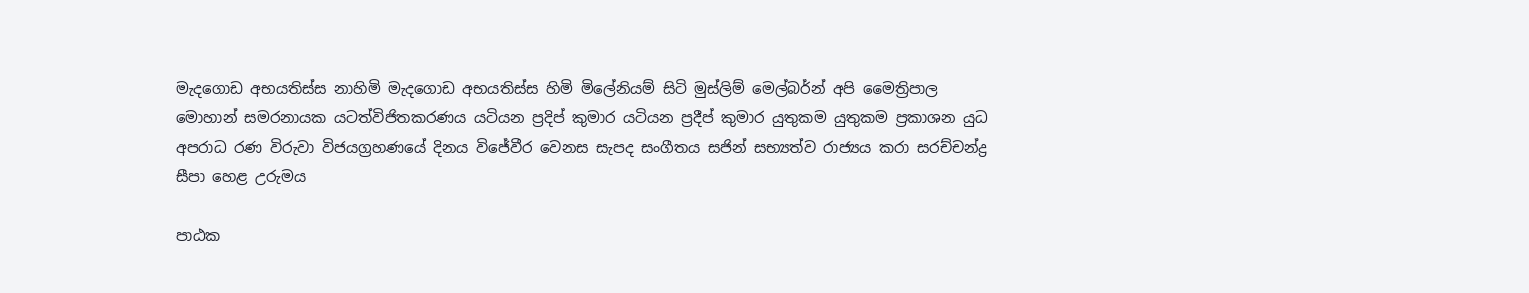මැදගොඩ අභයතිස්ස නාහිමි මැදගොඩ අභයතිස්ස හිමි මිලේනියම් සිටි මුස්‌ලිම් මෙල්බර්න් අපි මෛත්‍රිපාල මොහාන් සමරනායක යටත්විජිතකරණය යටියන ප්‍රදිප් කුමාර යටියන ප්‍රදීප් කුමාර යුතුකම යුතුකම ප්‍රකාශන යුධ අපරාධ රණ විරුවා විජයග්‍රහණයේ දිනය විජේවීර වෙනස සැපද සංගීතය සජින් සභ්‍යත්ව රාජ්‍යය කරා සරච්චන්ද්‍ර සීපා හෙළ උරුමය

පාඨක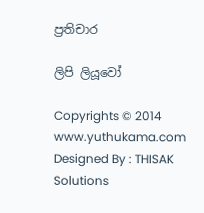ප්‍රතිචාර

ලිපි ලියූවෝ

Copyrights © 2014 www.yuthukama.com Designed By : THISAK Solutions